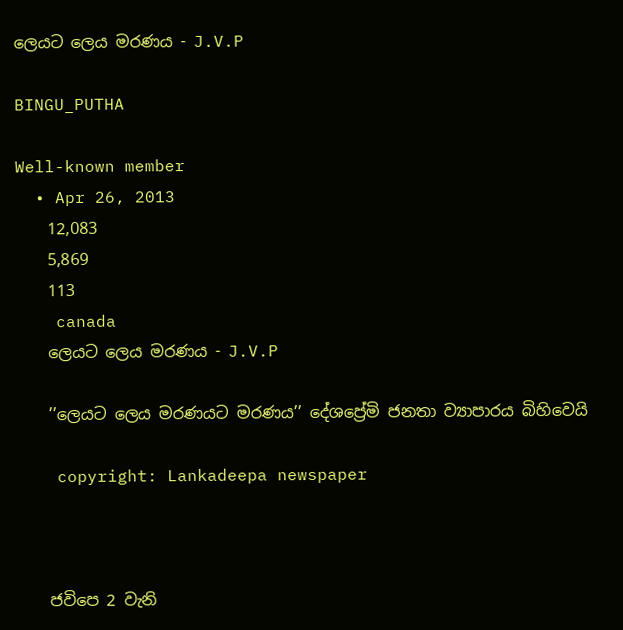ලෙයට ලෙය මරණය - J.V.P

BINGU_PUTHA

Well-known member
  • Apr 26, 2013
    12,083
    5,869
    113
    canada
    ලෙයට ලෙය මරණය - J.V.P

    ’’ලෙයට ලෙය මරණයට මරණය’’ දේශප්‍රේමි ජනතා ව්‍යාපාරය බිහිවෙයි

    copyright: Lankadeepa newspaper



    ජවිපෙ 2 වැනි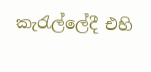කැරැල්ලේදී එහි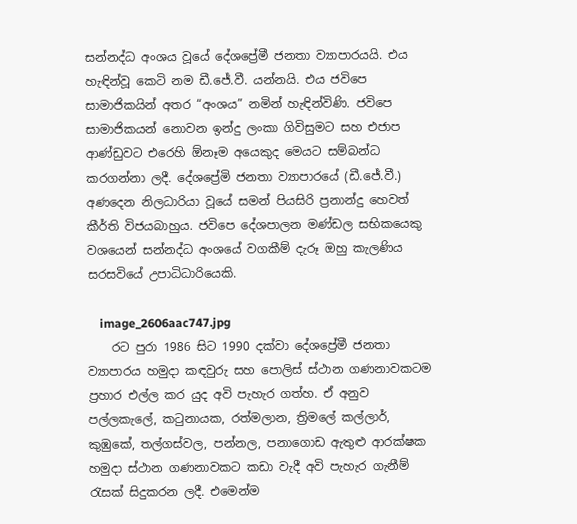සන්නද්ධ අංශය වූයේ දේශප්‍රේමී ජනතා ව්‍යාපාරයයි. එය හැඳින්වූ කෙටි නම ඩී.ජේ.වී. යන්නයි. එය ජවිපෙ සාමාජිකයින් අතර “අංශය” නමින් හැඳින්විණි. ජවිපෙ සාමාජිකයන් නොවන ඉන්දු ලංකා ගිවිසුමට සහ එජාප ආණ්ඩුවට එරෙහි ඕනෑම අයෙකුද මෙයට සම්බන්ධ කරගන්නා ලදී. දේශප්‍රේමි ජනතා ව්‍යාපාරයේ (ඩී.ජේ.වී.) අණදෙන නිලධාරියා වූයේ සමන් පියසිරි ප්‍රනාන්දු හෙවත් කීර්ති විජයබාහුය. ජවිපෙ දේශපාලන මණ්ඩල සභිකයෙකු වශයෙන් සන්නද්ධ අංශයේ වගකීම් දැරූ ඔහු කැලණිය සරසවියේ උපාධිධාරියෙකි.

    image_2606aac747.jpg
    රට පුරා 1986 සිට 1990 දක්වා දේශප්‍රේමී ජනතා ව්‍යාපාරය හමුදා කඳවුරු සහ පොලිස් ස්ථාන ගණනාවකටම ප්‍රහාර එල්ල කර යුද අවි පැහැර ගත්හ. ඒ අනුව පල්ලකැලේ, කටුනායක, රත්මලාන, ත්‍රිමලේ කල්ලාර්, කුඹුකේ, තල්ගස්වල, පන්නල, පනාගොඩ ඇතුළු ආරක්ෂක හමුදා ස්ථාන ගණනාවකට කඩා වැදී අවි පැහැර ගැනීම් රැසක් සිදුකරන ලදී. එමෙන්ම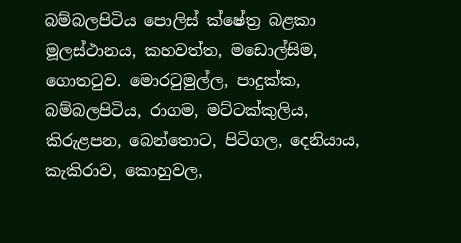බම්බලපිටිය පොලිස් ක්ෂේත්‍ර බළකා මූලස්ථානය, කහවත්ත, මඩොල්සිම, ගොතටුව. මොරටුමුල්ල, පාදුක්ක, බම්බලපිටිය, රාගම, මට්ටක්කුලිය, කිරුළපන, බෙන්තොට, පිටිගල, දෙනියාය, කැකිරාව, කොහුවල,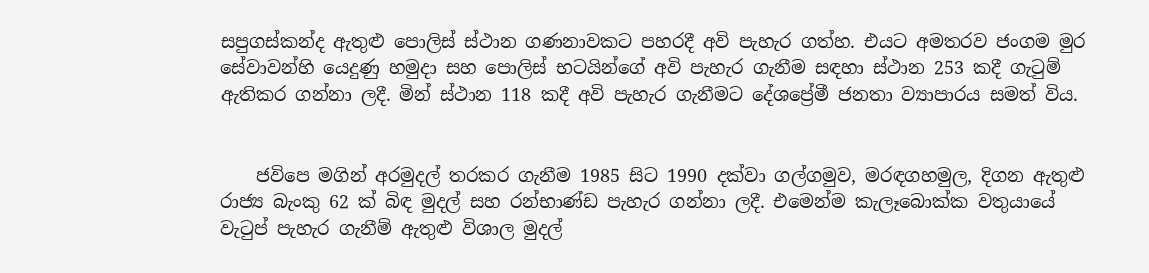සපුගස්කන්ද ඇතුළු පොලිස් ස්ථාන ගණනාවකට පහරදී අවි පැහැර ගත්හ. එයට අමතරව ජංගම මුර සේවාවන්හි යෙදුණු හමුදා සහ පොලිස් භටයින්ගේ අවි පැහැර ගැනීම සඳහා ස්ථාන 253 කදී ගැටුම් ඇතිකර ගන්නා ලදී. මින් ස්ථාන 118 කදී අවි පැහැර ගැනීමට දේශප්‍රේමී ජනතා ව්‍යාපාරය සමත් විය.


    ජවිපෙ මගින් අරමුදල් තරකර ගැනීම 1985 සිට 1990 දක්වා ගල්ගමුව, මරඳගහමුල, දිගන ඇතුළු රාජ්‍ය බැංකු 62 ක් බිඳ මුදල් සහ රන්භාණ්ඩ පැහැර ගන්නා ලදී. එමෙන්ම කැලෑබොක්ක වතුයායේ වැටුප් පැහැර ගැනීම් ඇතුළු විශාල මුදල්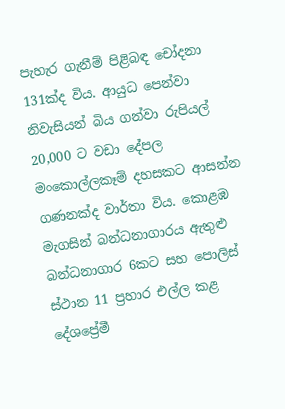පැහැර ගැනීම් පිළිබඳ චෝදනා 131ක්ද විය. ආයුධ පෙන්වා නිවැසියන් බිය ගන්වා රුපියල් 20,000 ට වඩා දේපල මංකොල්ලකෑම් දහසකට ආසන්න ගණනක්ද වාර්තා විය. කොළඹ මැගසින් බන්ධනාගාරය ඇතුළු බන්ධනාගාර 6කට සහ පොලිස් ස්ථාන 11 ප්‍රහාර එල්ල කළ දේශප්‍රේමී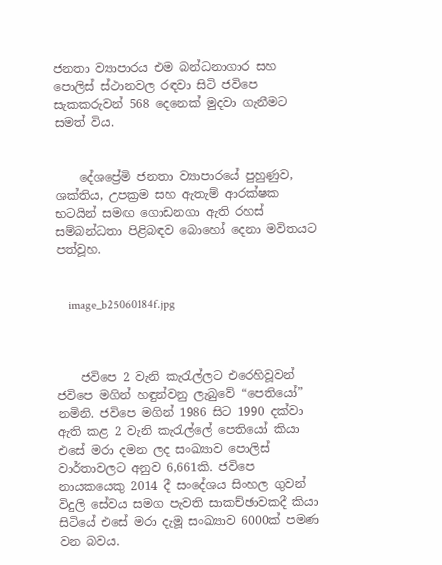ජනතා ව්‍යාපාරය එම බන්ධනාගාර සහ පොලිස් ස්ථානවල රඳවා සිටි ජවිපෙ සැකකරුවන් 568 දෙනෙක් මුදවා ගැනීමට සමත් විය.


    දේශප්‍රේමි ජනතා ව්‍යාපාරයේ පුහුණුව, ශක්තිය, උපක්‍රම සහ ඇතැම් ආරක්ෂක භටයින් සමඟ ගොඩනගා ඇති රහස් සම්බන්ධතා පිළිබඳව බොහෝ දෙනා මවිතයට පත්වූහ.


    image_b25060184f.jpg



    ජවිපෙ 2 වැනි කැරැල්ලට එරෙහිවූවන් ජවිපෙ මගින් හඳුන්වනු ලැබුවේ “පෙතියෝ” නමිනි. ජවිපෙ මගින් 1986 සිට 1990 දක්වා ඇති කළ 2 වැනි කැරැල්ලේ පෙතියෝ කියා එසේ මරා දමන ලද සංඛ්‍යාව පොලිස් වාර්තාවලට අනුව 6,661කි. ජවිපෙ නායකයෙකු 2014 දී සංදේශය සිංහල ගුවන් විදුලි සේවය සමග පැවති සාකච්ඡාවකදී කියා සිටියේ එසේ මරා දැමූ සංඛ්‍යාව 6000ක් පමණ වන බවය.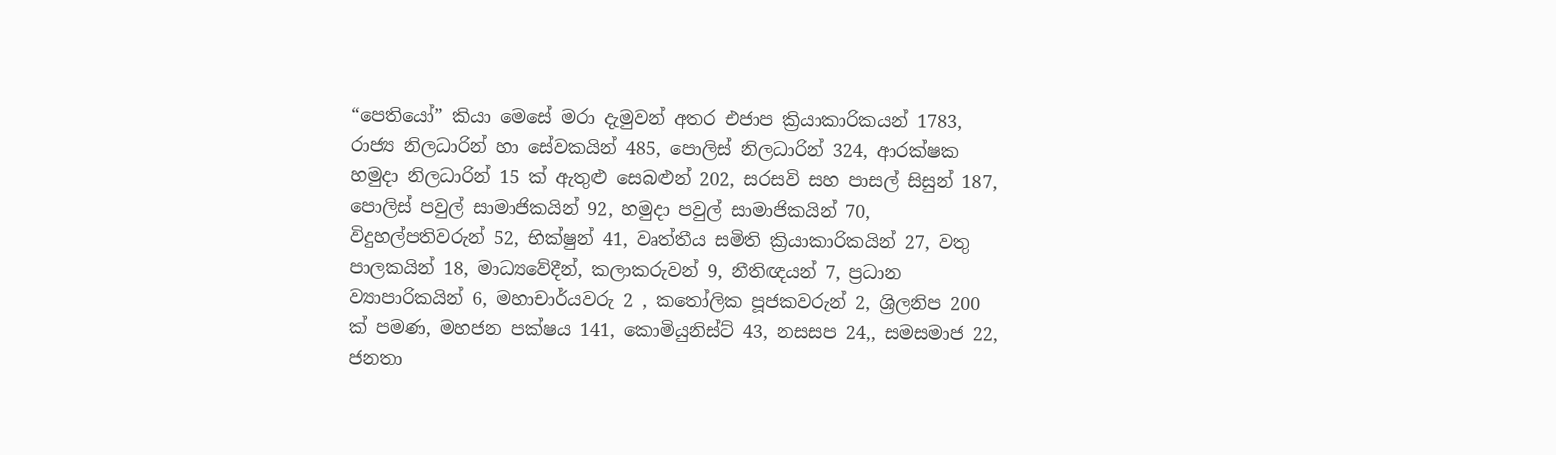“පෙතියෝ” කියා මෙසේ මරා දැමුවන් අතර එජාප ක්‍රියාකාරිකයන් 1783, රාජ්‍ය නිලධාරින් හා සේවකයින් 485, පොලිස් නිලධාරින් 324, ආරක්ෂක හමුදා නිලධාරින් 15 ක් ඇතුළු සෙබළුන් 202, සරසවි සහ පාසල් සිසුන් 187, පොලිස් පවුල් සාමාජිකයින් 92, හමුදා පවුල් සාමාජිකයින් 70, විදුහල්පතිවරුන් 52, භික්ෂුන් 41, වෘත්තීය සමිති ක්‍රියාකාරිකයින් 27, වතු පාලකයින් 18, මාධ්‍යවේදීන්, කලාකරුවන් 9, නීතිඥයන් 7, ප්‍රධාන ව්‍යාපාරිකයින් 6, මහාචාර්යවරු 2 , කතෝලික පූජකවරුන් 2, ශ්‍රිලනිප 200 ක් පමණ, මහජන පක්ෂය 141, කොමියුනිස්ට් 43, නසසප 24,, සමසමාජ 22, ජනතා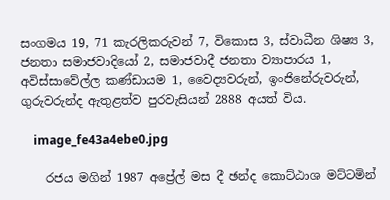සංගමය 19, 71 කැරලිකරුවන් 7, විකොස 3, ස්වාධීන ශිෂ්‍ය 3, ජනතා සමාජවාදියෝ 2, සමාජවාදී ජනතා ව්‍යාපාරය 1, අවිස්සාවේල්ල කණ්ඩායම 1, වෛද්‍යවරුන්, ඉංජිනේරුවරුන්, ගුරුවරුන්ද ඇතුළත්ව පුරවැසියන් 2888 අයත් විය.

    image_fe43a4ebe0.jpg

    රජය මගින් 1987 අප්‍රේල් මස දී ඡන්ද කොට්ඨාශ මට්ටමින්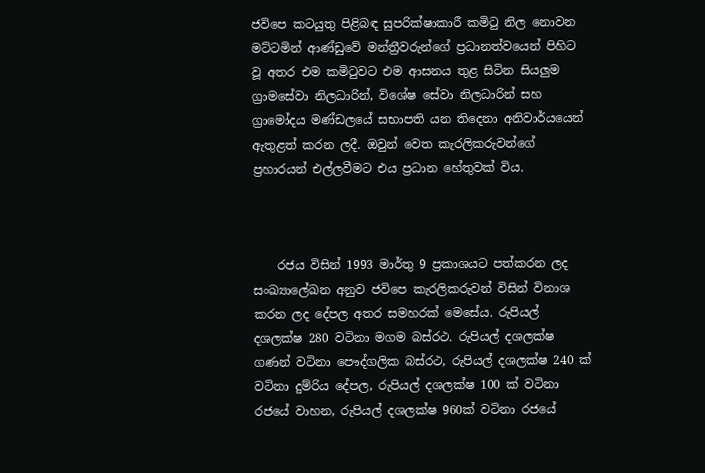ජවිපෙ කටයුතු පිළිබඳ සුපරික්ෂාකාරී කමිටු නිල නොවන මට්ටමින් ආණ්ඩුවේ මන්ත්‍රීවරුන්ගේ ප්‍රධානත්වයෙන් පිහිට වූ අතර එම කමිටුවට එම ආසනය තුළ සිටින සියලුම ග්‍රාමසේවා නිලධාරින්, විශේෂ සේවා නිලධාරින් සහ ග්‍රාමෝදය මණ්ඩලයේ සභාපති යන තිදෙනා අනිවාර්යයෙන් ඇතුළත් කරන ලදී. ඔවුන් වෙත කැරලිකරුවන්ගේ ප්‍රහාරයන් එල්ලවීමට එය ප්‍රධාන හේතුවක් විය.



    රජය විසින් 1993 මාර්තු 9 ප්‍රකාශයට පත්කරන ලද සංඛ්‍යාලේඛන අනුව ජවිපෙ කැරලිකරුවන් විසින් විනාශ කරන ලද දේපල අතර සමහරක් මෙසේය. රුපියල් දශලක්ෂ 280 වටිනා මගම බස්රථ. රුපියල් දශලක්ෂ ගණන් වටිනා පෞද්ගලික බස්රථ, රුපියල් දශලක්ෂ 240 ක් වටිනා දුම්රිය දේපල, රුපියල් දශලක්ෂ 100 ක් වටිනා රජයේ වාහන, රුපියල් දශලක්ෂ 960ක් වටිනා රජයේ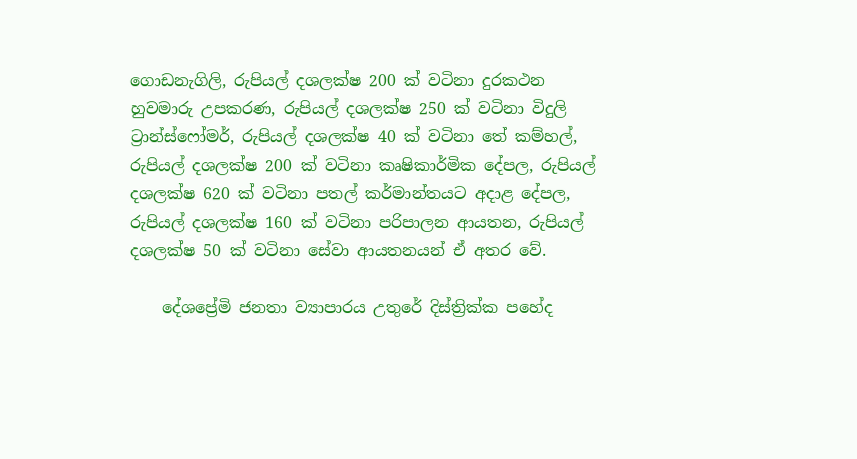ගොඩනැගිලි, රුපියල් දශලක්ෂ 200 ක් වටිනා දුරකථන හුවමාරු උපකරණ, රුපියල් දශලක්ෂ 250 ක් වටිනා විදුලි ට්‍රාන්ස්ෆෝමර්, රුපියල් දශලක්ෂ 40 ක් වටිනා තේ කම්හල්, රුපියල් දශලක්ෂ 200 ක් වටිනා කෘෂිකාර්මික දේපල, රුපියල් දශලක්ෂ 620 ක් වටිනා පතල් කර්මාන්තයට අදාළ දේපල, රුපියල් දශලක්ෂ 160 ක් වටිනා පරිපාලන ආයතන, රුපියල් දශලක්ෂ 50 ක් වටිනා සේවා ආයතනයන් ඒ අතර වේ.

    දේශප්‍රේමි ජනතා ව්‍යාපාරය උතුරේ දිස්ත්‍රික්ක පහේද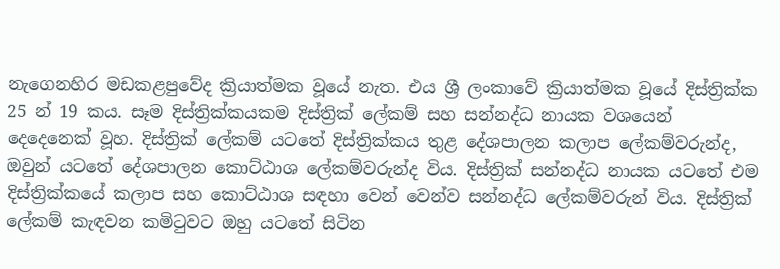නැගෙනහිර මඩකළපුවේද ක්‍රියාත්මක වූයේ නැත. එය ශ්‍රී ලංකාවේ ක්‍රියාත්මක වූයේ දිස්ත්‍රික්ක 25 න් 19 කය. සෑම දිස්ත්‍රික්කයකම දිස්ත්‍රික් ලේකම් සහ සන්නද්ධ නායක වශයෙන් දෙදෙනෙක් වූහ. දිස්ත්‍රික් ලේකම් යටතේ දිස්ත්‍රික්කය තුළ දේශපාලන කලාප ලේකම්වරුන්ද, ඔවුන් යටතේ දේශපාලන කොට්ඨාශ ලේකම්වරුන්ද විය. දිස්ත්‍රික් සන්නද්ධ නායක යටතේ එම දිස්ත්‍රික්කයේ කලාප සහ කොට්ඨාශ සඳහා වෙන් වෙන්ව සන්නද්ධ ලේකම්වරුන් විය. දිස්ත්‍රික් ලේකම් කැඳවන කමිටුවට ඔහු යටතේ සිටින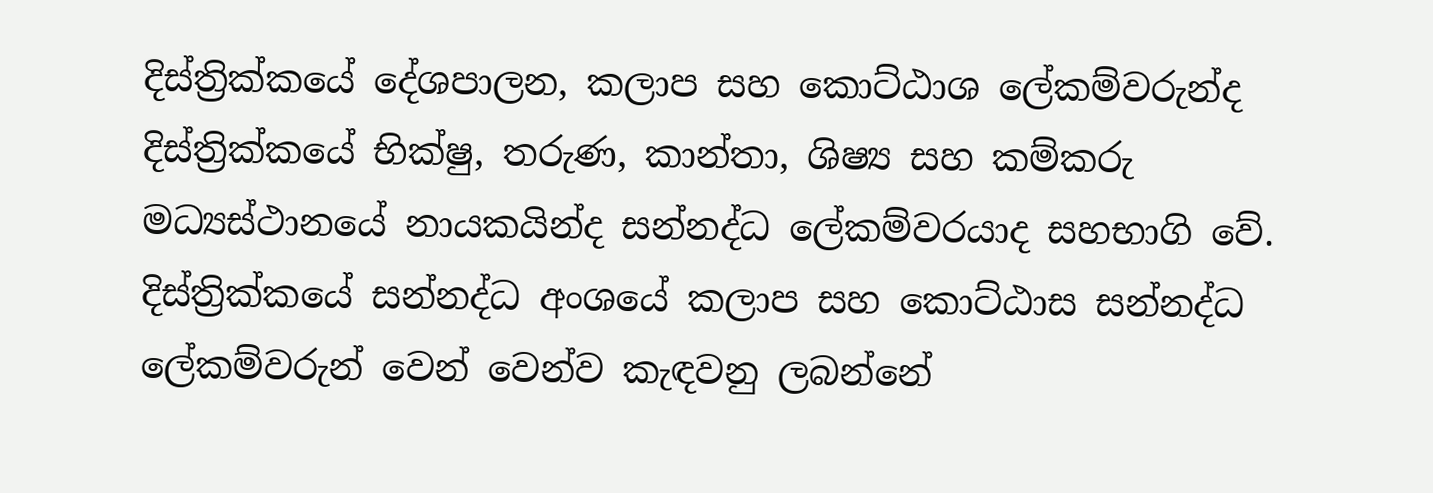දිස්ත්‍රික්කයේ දේශපාලන, කලාප සහ කොට්ඨාශ ලේකම්වරුන්ද දිස්ත්‍රික්කයේ භික්ෂු, තරුණ, කාන්තා, ශිෂ්‍ය සහ කම්කරු මධ්‍යස්ථානයේ නායකයින්ද සන්නද්ධ ලේකම්වරයාද සහභාගි වේ. දිස්ත්‍රික්කයේ සන්නද්ධ අංශයේ කලාප සහ කොට්ඨාස සන්නද්ධ ලේකම්වරුන් වෙන් වෙන්ව කැඳවනු ලබන්නේ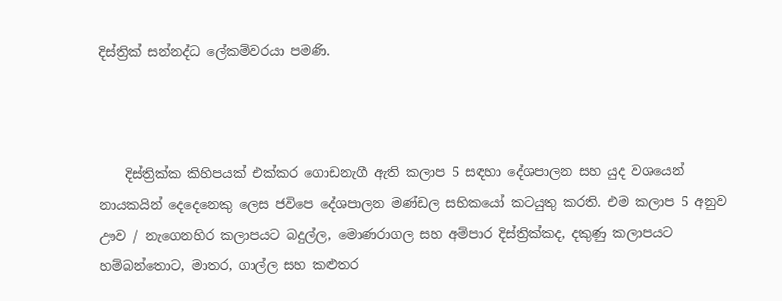දිස්ත්‍රික් සන්නද්ධ ලේකම්වරයා පමණි.



    දිස්ත්‍රික්ක කිහිපයක් එක්කර ගොඩනැගී ඇති කලාප 5 සඳහා දේශපාලන සහ යුද වශයෙන් නායකයින් දෙදෙනෙකු ලෙස ජවිපෙ දේශපාලන මණ්ඩල සභිකයෝ කටයුතු කරති. එම කලාප 5 අනුව ඌව / නැගෙනහිර කලාපයට බදුල්ල, මොණරාගල සහ අම්පාර දිස්ත්‍රික්කද, දකුණු කලාපයට හම්බන්තොට, මාතර, ගාල්ල සහ කළුතර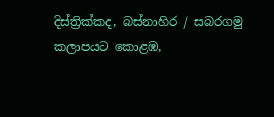දිස්ත්‍රික්කද, බස්නාහිර / සබරගමු කලාපයට කොළඹ,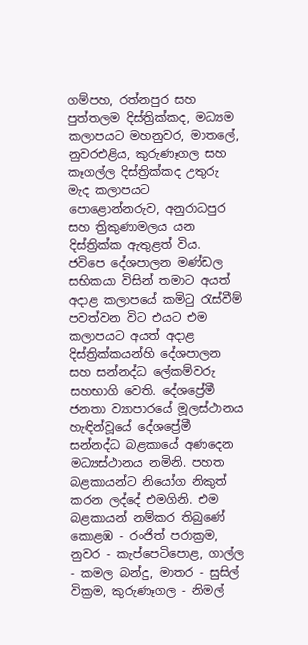ගම්පහ, රත්නපුර සහ පුත්තලම දිස්ත්‍රික්කද, මධ්‍යම කලාපයට මහනුවර, මාතලේ, නුවරඑළිය, කුරුණෑගල සහ කෑගල්ල දිස්ත්‍රික්කද උතුරු මැද කලාපයට පොළොන්නරුව, අනුරාධපුර සහ ත්‍රිකුණාමලය යන දිස්ත්‍රික්ක ඇතුළත් විය. ජවිපෙ දේශපාලන මණ්ඩල සභිකයා විසින් තමාට අයත් අදාළ කලාපයේ කමිටු රැස්වීම් පවත්වන විට එයට එම කලාපයට අයත් අදාළ දිස්ත්‍රික්කයන්හි දේශපාලන සහ සන්නද්ධ ලේකම්වරු සහභාගි වෙති. දේශප්‍රේමී ජනතා ව්‍යාපාරයේ මූලස්ථානය හැඳින්වූයේ දේශප්‍රේමී සන්නද්ධ බළකායේ අණදෙන මධ්‍යස්ථානය නමිනි. පහත බළකායන්ට නියෝග නිකුත් කරන ලද්දේ එමගිනි. එම බළකායන් නම්කර තිබුණේ කොළඹ - රංජිත් පරාක්‍රම, නුවර - කැප්පෙටිපොළ, ගාල්ල - කමල බන්දු, මාතර - සුසිල් වික්‍රම, කුරුණෑගල - නිමල්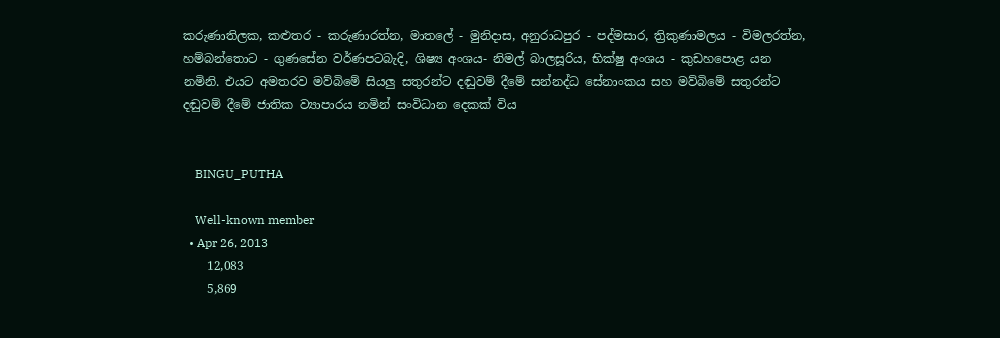කරුණාතිලක, කළුතර - කරුණාරත්න, මාතලේ - මුනිදාස, අනුරාධපුර - පද්මසාර, ත්‍රිකුණාමලය - විමලරත්න, හම්බන්තොට - ගුණසේන වර්ණපටබැදි, ශිෂ්‍ය අංශය- නිමල් බාලසූරිය, භික්ෂු අංශය - කුඩහපොළ යන නමිනි. එයට අමතරව මව්බිමේ සියලු සතුරන්ට දඬුවම් දීමේ සන්නද්ධ සේනාංකය සහ මව්බිමේ සතුරන්ට දඬුවම් දීමේ ජාතික ව්‍යාපාරය නමින් සංවිධාන දෙකක් විය


    BINGU_PUTHA

    Well-known member
  • Apr 26, 2013
    12,083
    5,869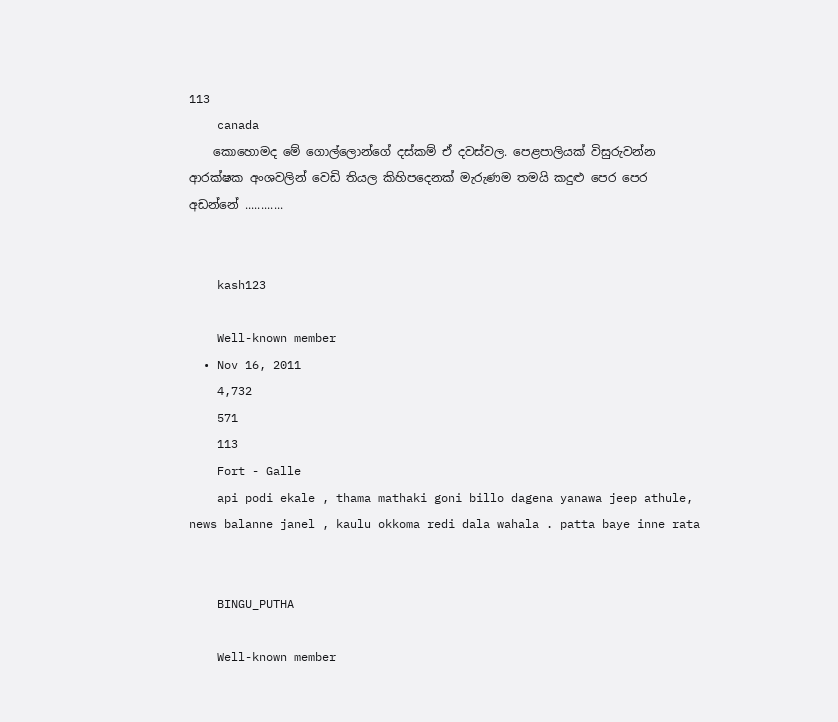113
    canada
    කොහොමද මේ ගොල්ලොන්ගේ දස්කම් ඒ දවස්වල. පෙළපාලියක් විසුරුවන්න ආරක්ෂක අංශවලින් වෙඩි තියල කිහිපදෙනක් මැරුණම තමයි කදුළු පෙර පෙර අඩන්නේ ............


    kash123

    Well-known member
  • Nov 16, 2011
    4,732
    571
    113
    Fort - Galle
    api podi ekale , thama mathaki goni billo dagena yanawa jeep athule, news balanne janel , kaulu okkoma redi dala wahala . patta baye inne rata


    BINGU_PUTHA

    Well-known member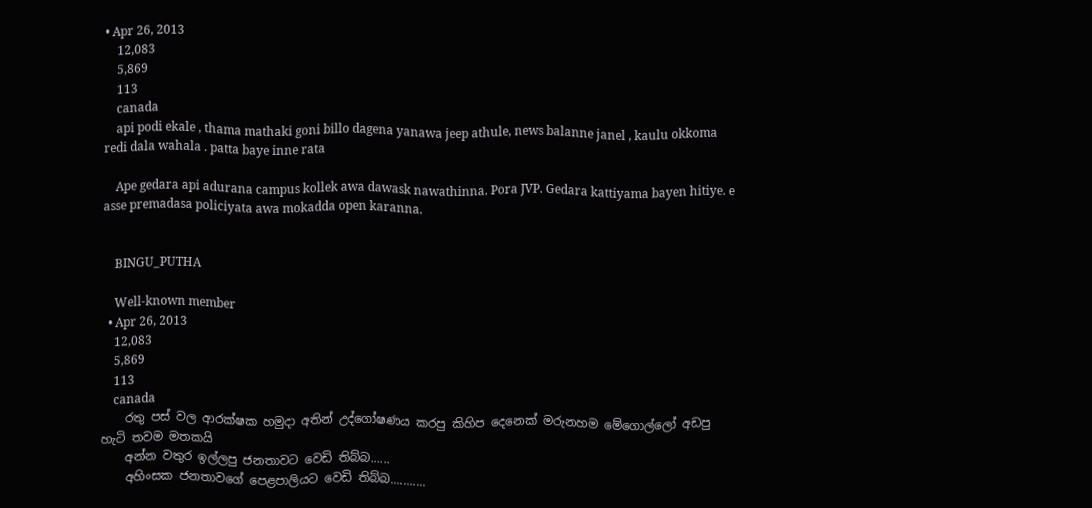• Apr 26, 2013
    12,083
    5,869
    113
    canada
    api podi ekale , thama mathaki goni billo dagena yanawa jeep athule, news balanne janel , kaulu okkoma redi dala wahala . patta baye inne rata

    Ape gedara api adurana campus kollek awa dawask nawathinna. Pora JVP. Gedara kattiyama bayen hitiye. e asse premadasa policiyata awa mokadda open karanna.


    BINGU_PUTHA

    Well-known member
  • Apr 26, 2013
    12,083
    5,869
    113
    canada
    රතු පස් වල ආරක්ෂක හමුදා අතින් උද්ගෝෂණය කරපු කිහිප දෙනෙක් මරුනහම මේගොල්ලෝ අඩපු හැටි තවම මතකයි
    අන්න වතුර ඉල්ලපු ජනතාවට වෙඩි තිබ්බ......
    අහිංසක ජනතාවගේ පෙළපාලියට වෙඩි තිබ්බ...........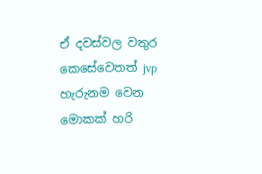ඒ දවස්වල වතුර කෙසේවෙතත් jvp හැරුනම වෙන මොකක් හරි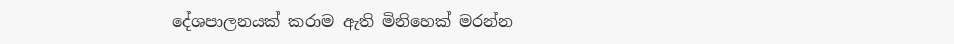දේශපාලනයක් කරාම ඇති මිනිහෙක් මරන්න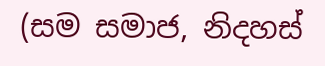(සම සමාජ, නිදහස්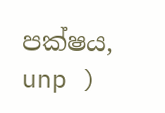පක්ෂය, unp )